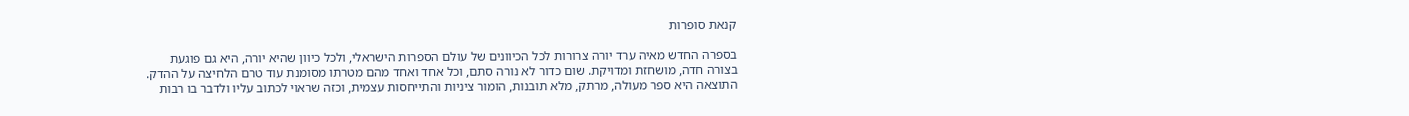קנאת סופרות

בספרה החדש מאיה ערד יורה צרורות לכל הכיוונים של עולם הספרות הישראלי, ולכל כיוון שהיא יורה, היא גם פוגעת בצורה חדה, מושחזת ומדויקת. שום כדור לא נורה סתם, וכל אחד ואחד מהם מטרתו מסומנת עוד טרם הלחיצה על ההדק. התוצאה היא ספר מעולה, מרתק, מלא תובנות, הומור ציניות והתייחסות עצמית, וכזה שראוי לכתוב עליו ולדבר בו רבות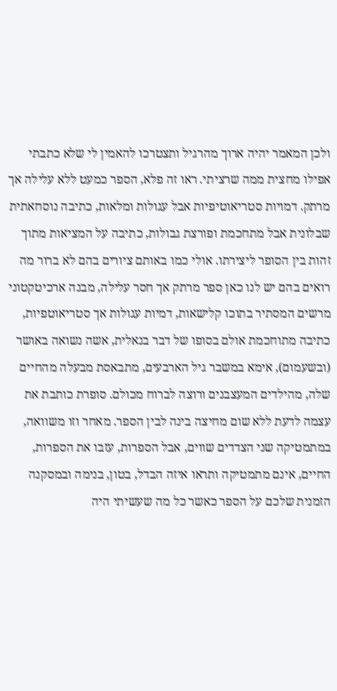ולכן המאמר יהיה ארוך מהרגיל ותצטרכו להאמין לי שלא כתבתי אפילו מחצית ממה שרציתי. ראו זה פלא, הספר כמעט ללא עלילה אך מרתק. דמויות סטריאוטיפיות אבל עגולות ומלאות, כתיבה נוסחאתית שבלונית אבל מתחכמת ופורצת גבולות, כתיבה על המציאות מתוך זהות בין הסופר ליצירתו. אולי כמו באותם ציורים בהם לא ברור מה רואים בהם יש לנו כאן ספר מרתק אך חסר עלילה, מבנה ארכיטקטוני מרשים המסתיר בתוכו קלישאות, דמיות עגולות אך סטריאוטפיות, כתיבה מתוחכמת אולם בסופו של דבר בנאלית, אשה נשואה באושר (ובשעמום), אימא במשבר גיל הארבעים, מתבאסת מבעלה מהחיים שלה, מהילדים המעצבנים ורוצה לברוח מכולם. סופרת כותבת את עצמה לדעת ללא שום מחיצה בינה לבין הספר. מאחר וזו משוואה, במתמטיקה שני הצדדים שווים, אבל הספרות, עזבו את הספרות, החיים, אינם מתמטיקה ותראו איזה הבדל, בטון, בנימה ובמסקנה הזמנית שלכם על הספר כאשר כל מה שעשיתי היה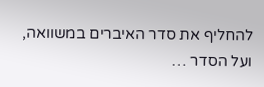להחליף את סדר האיברים במשוואה, ועל הסדר …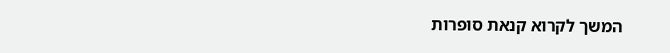המשך לקרוא קנאת סופרות